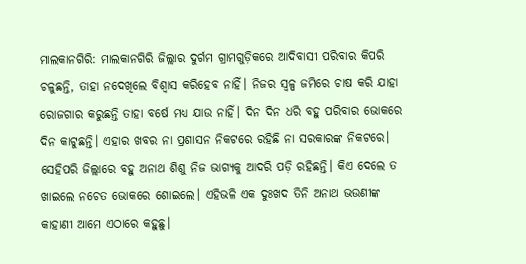ମାଲକାନଗିରି: ମାଲକାନଗିରି ଜିଲ୍ଲାର ଦୁର୍ଗମ ଗ୍ରାମଗୁଡ଼ିକରେ ଆଦିବାସୀ ପରିବାର କିପରି ଚଳୁଛନ୍ତି, ତାହା ନଦେଖିଲେ ବିଶ୍ବାସ କରିହେବ ନାହିଁ। ନିଜର ସ୍ବଳ୍ପ ଜମିରେ ଚାଷ କରି ଯାହା ରୋଜଗାର କରୁଛନ୍ତି ତାହା ବର୍ଷେ ମଧ୍ୟ ଯାଉ ନାହିଁ। ଦିନ ଦିନ ଧରି ବହୁ ପରିବାର ଭୋକରେ ଦିନ କାଟୁଛନ୍ତି। ଏହାର ଖବର ନା ପ୍ରଶାସନ ନିକଟରେ ରହିଛି ନା ସରକାରଙ୍କ ନିକଟରେ। ସେହିପରି ଜିଲ୍ଲାରେ ବହୁ ଅନାଥ ଶିଶୁ ନିଜ ଭାଗ୍ୟକୁ ଆଦରି ପଡ଼ି ରହିଛନ୍ତି। କିଏ ଦେଲେ ତ ଖାଇଲେ ନଚେତ ଭୋକରେ ଶୋଇଲେ। ଏହିଭଳି ଏକ ଦୁଃଖଦ ତିନି ଅନାଥ ଭଉଣୀଙ୍କ କାହାଣୀ ଆମେ ଏଠାରେ କହୁଛୁ।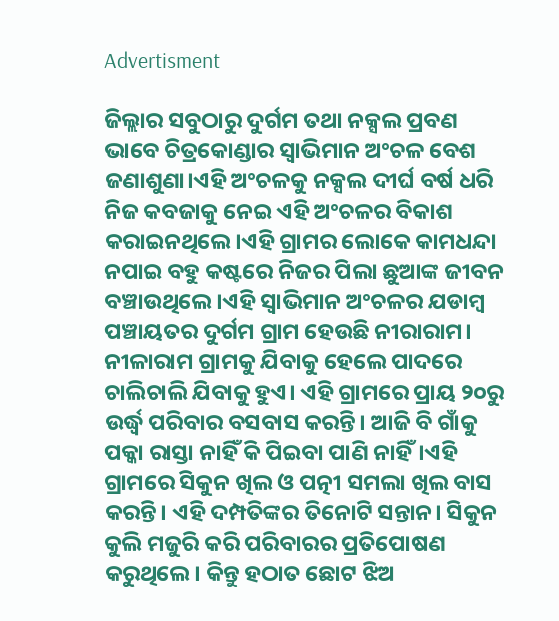Advertisment

ଜିଲ୍ଲାର ସବୁଠାରୁ ଦୁର୍ଗମ ତଥା ନକ୍ସଲ ପ୍ରବଣ ଭାବେ ଚିତ୍ରକୋଣ୍ଡାର ସ୍ବାଭିମାନ ଅଂଚଳ ବେଶ ଜଣାଶୁଣା।ଏହି ଅଂଚଳକୁ ନକ୍ସଲ ଦୀର୍ଘ ବର୍ଷ ଧରି ନିଜ କବଜାକୁ ନେଇ ଏହି ଅଂଚଳର ବିକାଶ କରାଇନଥିଲେ।ଏହି ଗ୍ରାମର ଲୋକେ କାମଧନ୍ଦା ନପାଇ ବହୁ କଷ୍ଟରେ ନିଜର ପିଲା ଛୁଆଙ୍କ ଜୀବନ ବଞ୍ଚାଉଥିଲେ।ଏହି ସ୍ବାଭିମାନ ଅଂଚଳର ଯଡାମ୍ବ ପଞ୍ଚାୟତର ଦୁର୍ଗମ ଗ୍ରାମ ହେଉଛି ନୀରାରାମ। ନୀଳାରାମ ଗ୍ରାମକୁ ଯିବାକୁ ହେଲେ ପାଦରେ ଚାଲିଚାଲି ଯିବାକୁ ହୁଏ। ଏହି ଗ୍ରାମରେ ପ୍ରାୟ ୨୦ରୁ ଉର୍ଦ୍ଧ୍ବ ପରିବାର ବସବାସ କରନ୍ତି। ଆଜି ବି ଗାଁକୁ ପକ୍କା ରାସ୍ତା ନାହିଁ କି ପିଇବା ପାଣି ନାହିଁ।ଏହି ଗ୍ରାମରେ ସିକୁନ ଖିଲ ଓ ପତ୍ନୀ ସମଲା ଖିଲ ବାସ କରନ୍ତି। ଏହି ଦମ୍ପତିଙ୍କର ତିନୋଟି ସନ୍ତାନ। ସିକୁନ କୁଲି ମଜୁରି କରି ପରିବାରର ପ୍ରତିପୋଷଣ କରୁଥିଲେ। କିନ୍ତୁ ହଠାତ ଛୋଟ ଝିଅ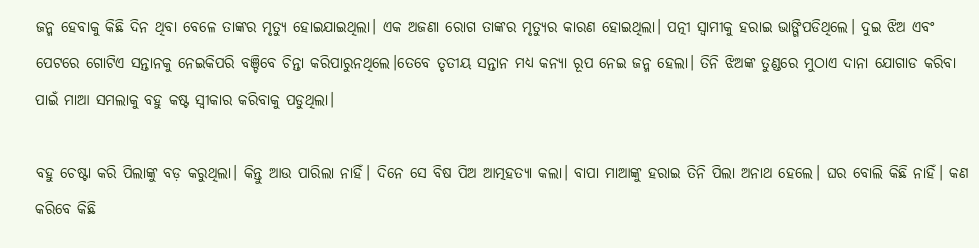ଜନ୍ମ ହେବାକୁ କିଛି ଦିନ ଥିବା ବେଳେ ତାଙ୍କର ମୃତ୍ୟୁ ହୋଇଯାଇଥିଲା। ଏକ ଅଜଣା ରୋଗ ତାଙ୍କର ମୃତ୍ୟୁର କାରଣ ହୋଇଥିଲା। ପତ୍ନୀ ସ୍ବାମୀକୁ ହରାଇ ଭାଙ୍ଗିପଡିଥିଲେ। ଦୁଇ ଝିଅ ଏବଂ ପେଟରେ ଗୋଟିଏ ସନ୍ତାନକୁ ନେଇକିପରି ବଞ୍ଚିବେ ଚିନ୍ତା କରିପାରୁନଥିଲେ।ତେବେ ତୃତୀୟ ସନ୍ତାନ ମଧ୍ୟ କନ୍ୟା ରୂପ ନେଇ ଜନ୍ମ ହେଲା। ତିନି ଝିଅଙ୍କ ତୁଣ୍ଡରେ ମୁଠାଏ ଦାନା ଯୋଗାଡ କରିବା ପାଇଁ ମାଆ ସମଲାକୁ ବହୁ କଷ୍ଟ ସ୍ବୀକାର କରିବାକୁ ପଡୁଥିଲା।

ବହୁ ଚେଷ୍ଟା କରି ପିଲାଙ୍କୁ ବଡ଼ କରୁଥିଲା। କିନ୍ତୁ ଆଉ ପାରିଲା ନାହିଁ। ଦିନେ ସେ ବିଷ ପିଅ ଆତ୍ମହତ୍ୟା କଲା। ବାପା ମାଆଙ୍କୁ ହରାଇ ତିନି ପିଲା ଅନାଥ ହେଲେ। ଘର ବୋଲି କିଛି ନାହିଁ। କଣ କରିବେ କିଛି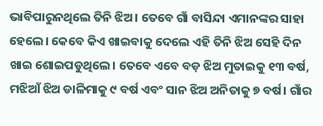ଭାବିପାରୁନଥିଲେ ତିନି ଝିଅ। ତେବେ ଗାଁ ବାସିନ୍ଦା ଏମାନଙ୍କର ସାହା ହେଲେ। କେବେ କିଏ ଖାଇବାକୁ ଦେଲେ ଏହି ତିନି ଝିଅ ସେହି ଦିନ ଖାଇ ଶୋଇପଡୁଥିଲେ। ତେବେ ଏବେ ବଡ଼ ଝିଅ ମୁତାଇକୁ ୧୩ ବର୍ଷ, ମଝିଆଁ ଝିଅ ଡାଳିମାକୁ ୯ ବର୍ଷ ଏବଂ ସାନ ଝିଅ ଅନିତାକୁ ୭ ବର୍ଷ। ଗାଁର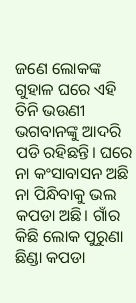ଜଣେ ଲୋକଙ୍କ ଗୁହାଳ ଘରେ ଏହି ତିନି ଭଉଣୀ ଭଗବାନଙ୍କୁ ଆଦରି ପଡି ରହିଛନ୍ତି। ଘରେ ନା କଂସାବାସନ ଅଛି ନା ପିନ୍ଧିବାକୁ ଭଲ କପଡା ଅଛି। ଗାଁର କିଛି ଲୋକ ପୁରୁଣା ଛିଣ୍ଡା କପଡା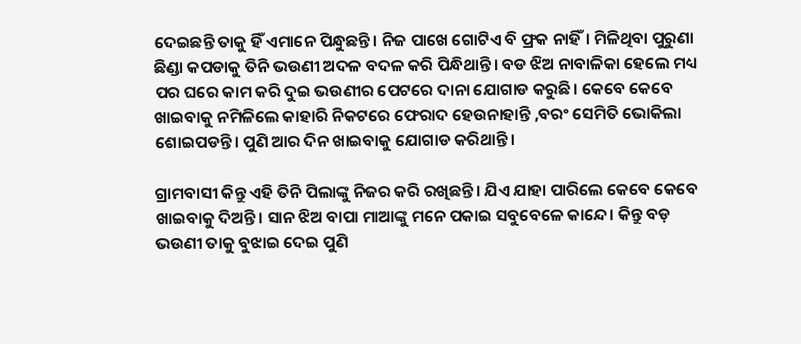ଦେଇଛନ୍ତି ତାକୁ ହିଁ ଏମାନେ ପିନ୍ଧୁଛନ୍ତି। ନିଜ ପାଖେ ଗୋଟିଏ ବି ଫ୍ରକ ନାହିଁ। ମିଳିଥିବା ପୁରୁଣା ଛିଣ୍ଡା କପଡାକୁ ତିନି ଭଉଣୀ ଅଦଳ ବଦଳ କରି ପିନ୍ଧିଥାନ୍ତି। ବଡ ଝିଅ ନାବାଳିକା ହେଲେ ମଧ୍ୟ ପର ଘରେ କାମ କରି ଦୁଇ ଭଉଣୀର ପେଟରେ ଦାନା ଯୋଗାଡ କରୁଛି। କେବେ କେବେ ଖାଇବାକୁ ନମିଳିଲେ କାହାରି ନିକଟରେ ଫେରାଦ ହେଉନାହାନ୍ତି ,ବରଂ ସେମିତି ଭୋକିଲା ଶୋଇପଡନ୍ତି। ପୁଣି ଆର ଦିନ ଖାଇବାକୁ ଯୋଗାଡ କରିଥାନ୍ତି।

ଗ୍ରାମବାସୀ କିନ୍ତୁ ଏହି ତିନି ପିଲାଙ୍କୁ ନିଜର କରି ରଖିଛନ୍ତି। ଯିଏ ଯାହା ପାରିଲେ କେବେ କେବେ ଖାଇବାକୁ ଦିଅନ୍ତି। ସାନ ଝିଅ ବାପା ମାଆଙ୍କୁ ମନେ ପକାଇ ସବୁବେଳେ କାନ୍ଦେ। କିନ୍ତୁ ବଡ଼ ଭଉଣୀ ତାକୁ ବୁଝାଇ ଦେଇ ପୁଣି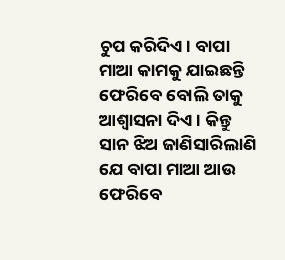ଚୁପ କରିଦିଏ। ବାପା ମାଆ କାମକୁ ଯାଇଛନ୍ତି ଫେରିବେ ବୋଲି ତାକୁ ଆଶ୍ବାସନା ଦିଏ। କିନ୍ତୁ ସାନ ଝିଅ ଜାଣିସାରିଲାଣି ଯେ ବାପା ମାଆ ଆଉ ଫେରିବେ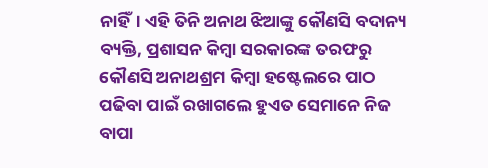ନାହିଁ। ଏହି ତିନି ଅନାଥ ଝିଆଙ୍କୁ କୌଣସି ବଦାନ୍ୟ ବ୍ୟକ୍ତି, ପ୍ରଶାସନ କିମ୍ବା ସରକାରଙ୍କ ତରଫରୁ କୌଣସି ଅନାଥଶ୍ରମ କିମ୍ବା ହଷ୍ଟେଲରେ ପାଠ ପଢିବା ପାଇଁ ରଖାଗଲେ ହୁଏତ ସେମାନେ ନିଜ ବାପା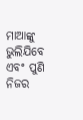ମାଆଙ୍କୁ ଭୁଲିଯିବେ ଏବଂ ପୁଣି ନିଜର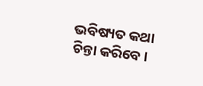ଭବିଷ୍ୟତ କଥା ଚିନ୍ତା କରିବେ।